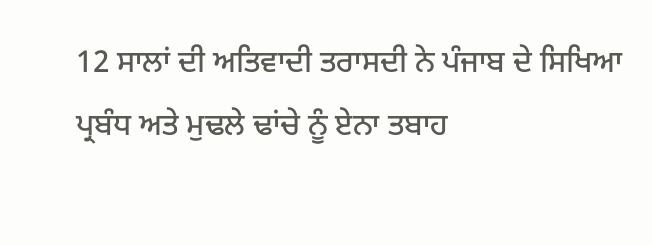12 ਸਾਲਾਂ ਦੀ ਅਤਿਵਾਦੀ ਤਰਾਸਦੀ ਨੇ ਪੰਜਾਬ ਦੇ ਸਿਖਿਆ ਪ੍ਰਬੰਧ ਅਤੇ ਮੁਢਲੇ ਢਾਂਚੇ ਨੂੰ ਏਨਾ ਤਬਾਹ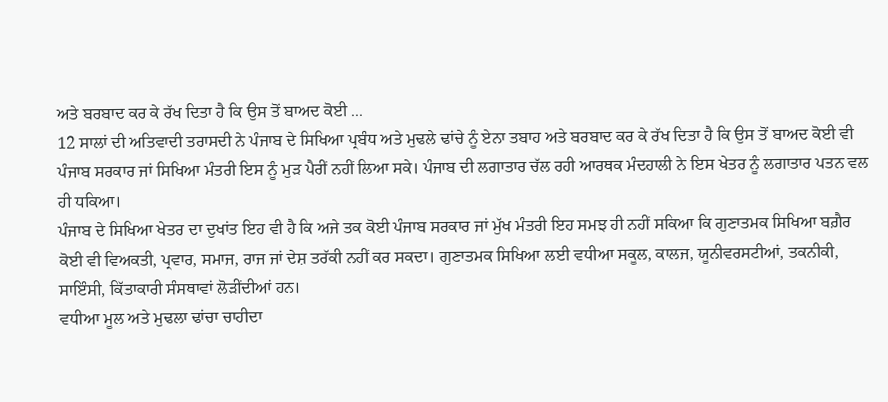ਅਤੇ ਬਰਬਾਦ ਕਰ ਕੇ ਰੱਖ ਦਿਤਾ ਹੈ ਕਿ ਉਸ ਤੋਂ ਬਾਅਦ ਕੋਈ ...
12 ਸਾਲਾਂ ਦੀ ਅਤਿਵਾਦੀ ਤਰਾਸਦੀ ਨੇ ਪੰਜਾਬ ਦੇ ਸਿਖਿਆ ਪ੍ਰਬੰਧ ਅਤੇ ਮੁਢਲੇ ਢਾਂਚੇ ਨੂੰ ਏਨਾ ਤਬਾਹ ਅਤੇ ਬਰਬਾਦ ਕਰ ਕੇ ਰੱਖ ਦਿਤਾ ਹੈ ਕਿ ਉਸ ਤੋਂ ਬਾਅਦ ਕੋਈ ਵੀ ਪੰਜਾਬ ਸਰਕਾਰ ਜਾਂ ਸਿਖਿਆ ਮੰਤਰੀ ਇਸ ਨੂੰ ਮੁੜ ਪੈਰੀਂ ਨਹੀਂ ਲਿਆ ਸਕੇ। ਪੰਜਾਬ ਦੀ ਲਗਾਤਾਰ ਚੱਲ ਰਹੀ ਆਰਥਕ ਮੰਦਹਾਲੀ ਨੇ ਇਸ ਖੇਤਰ ਨੂੰ ਲਗਾਤਾਰ ਪਤਨ ਵਲ ਹੀ ਧਕਿਆ।
ਪੰਜਾਬ ਦੇ ਸਿਖਿਆ ਖੇਤਰ ਦਾ ਦੁਖਾਂਤ ਇਹ ਵੀ ਹੈ ਕਿ ਅਜੇ ਤਕ ਕੋਈ ਪੰਜਾਬ ਸਰਕਾਰ ਜਾਂ ਮੁੱਖ ਮੰਤਰੀ ਇਹ ਸਮਝ ਹੀ ਨਹੀਂ ਸਕਿਆ ਕਿ ਗੁਣਾਤਮਕ ਸਿਖਿਆ ਬਗ਼ੈਰ ਕੋਈ ਵੀ ਵਿਅਕਤੀ, ਪ੍ਰਵਾਰ, ਸਮਾਜ, ਰਾਜ ਜਾਂ ਦੇਸ਼ ਤਰੱਕੀ ਨਹੀਂ ਕਰ ਸਕਦਾ। ਗੁਣਾਤਮਕ ਸਿਖਿਆ ਲਈ ਵਧੀਆ ਸਕੂਲ, ਕਾਲਜ, ਯੂਨੀਵਰਸਟੀਆਂ, ਤਕਨੀਕੀ, ਸਾਇੰਸੀ, ਕਿੱਤਾਕਾਰੀ ਸੰਸਥਾਵਾਂ ਲੋੜੀਂਦੀਆਂ ਹਨ।
ਵਧੀਆ ਮੂਲ ਅਤੇ ਮੁਢਲਾ ਢਾਂਚਾ ਚਾਹੀਦਾ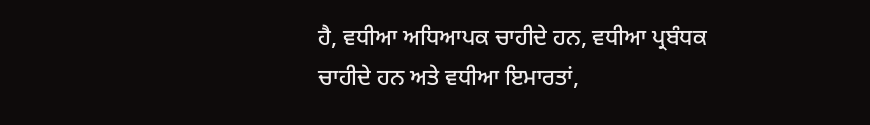ਹੈ, ਵਧੀਆ ਅਧਿਆਪਕ ਚਾਹੀਦੇ ਹਨ, ਵਧੀਆ ਪ੍ਰਬੰਧਕ ਚਾਹੀਦੇ ਹਨ ਅਤੇ ਵਧੀਆ ਇਮਾਰਤਾਂ,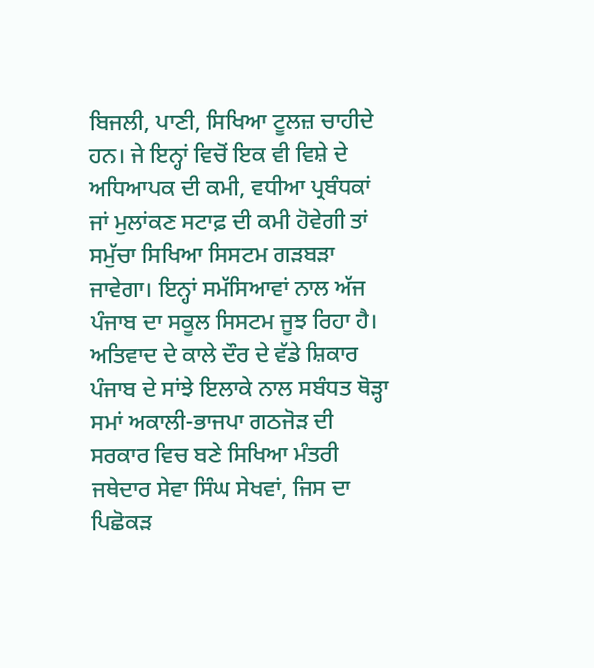ਬਿਜਲੀ, ਪਾਣੀ, ਸਿਖਿਆ ਟੂਲਜ਼ ਚਾਹੀਦੇ ਹਨ। ਜੇ ਇਨ੍ਹਾਂ ਵਿਚੋਂ ਇਕ ਵੀ ਵਿਸ਼ੇ ਦੇ ਅਧਿਆਪਕ ਦੀ ਕਮੀ, ਵਧੀਆ ਪ੍ਰਬੰਧਕਾਂ ਜਾਂ ਮੁਲਾਂਕਣ ਸਟਾਫ਼ ਦੀ ਕਮੀ ਹੋਵੇਗੀ ਤਾਂ ਸਮੁੱਚਾ ਸਿਖਿਆ ਸਿਸਟਮ ਗੜਬੜਾ ਜਾਵੇਗਾ। ਇਨ੍ਹਾਂ ਸਮੱਸਿਆਵਾਂ ਨਾਲ ਅੱਜ ਪੰਜਾਬ ਦਾ ਸਕੂਲ ਸਿਸਟਮ ਜੂਝ ਰਿਹਾ ਹੈ।
ਅਤਿਵਾਦ ਦੇ ਕਾਲੇ ਦੌਰ ਦੇ ਵੱਡੇ ਸ਼ਿਕਾਰ ਪੰਜਾਬ ਦੇ ਸਾਂਝੇ ਇਲਾਕੇ ਨਾਲ ਸਬੰਧਤ ਥੋੜ੍ਹਾ ਸਮਾਂ ਅਕਾਲੀ-ਭਾਜਪਾ ਗਠਜੋੜ ਦੀ ਸਰਕਾਰ ਵਿਚ ਬਣੇ ਸਿਖਿਆ ਮੰਤਰੀ ਜਥੇਦਾਰ ਸੇਵਾ ਸਿੰਘ ਸੇਖਵਾਂ, ਜਿਸ ਦਾ ਪਿਛੋਕੜ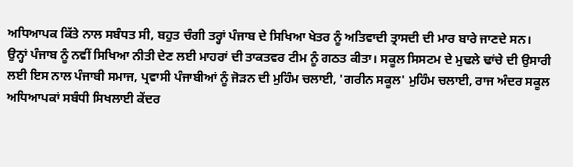ਅਧਿਆਪਕ ਕਿੱਤੇ ਨਾਲ ਸਬੰਧਤ ਸੀ, ਬਹੁਤ ਚੰਗੀ ਤਰ੍ਹਾਂ ਪੰਜਾਬ ਦੇ ਸਿਖਿਆ ਖੇਤਰ ਨੂੰ ਅਤਿਵਾਦੀ ਤ੍ਰਾਸਦੀ ਦੀ ਮਾਰ ਬਾਰੇ ਜਾਣਦੇ ਸਨ।
ਉਨ੍ਹਾਂ ਪੰਜਾਬ ਨੂੰ ਨਵੀਂ ਸਿਖਿਆ ਨੀਤੀ ਦੇਣ ਲਈ ਮਾਹਰਾਂ ਦੀ ਤਾਕਤਵਰ ਟੀਮ ਨੂੰ ਗਠਤ ਕੀਤਾ। ਸਕੂਲ ਸਿਸਟਮ ਦੇ ਮੁਢਲੇ ਢਾਂਚੇ ਦੀ ਉਸਾਰੀ ਲਈ ਇਸ ਨਾਲ ਪੰਜਾਬੀ ਸਮਾਜ, ਪ੍ਰਵਾਸੀ ਪੰਜਾਬੀਆਂ ਨੂੰ ਜੋੜਨ ਦੀ ਮੁਹਿੰਮ ਚਲਾਈ, 'ਗਰੀਨ ਸਕੂਲ' ਮੁਹਿੰਮ ਚਲਾਈ, ਰਾਜ ਅੰਦਰ ਸਕੂਲ ਅਧਿਆਪਕਾਂ ਸਬੰਧੀ ਸਿਖਲਾਈ ਕੇਂਦਰ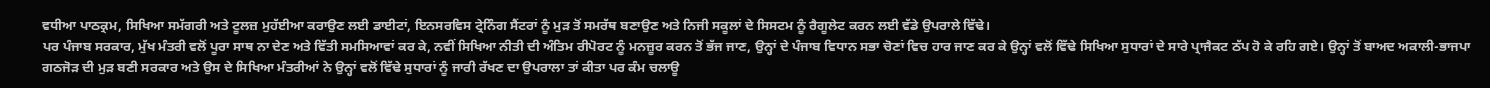ਵਧੀਆ ਪਾਠਕ੍ਰਮ, ਸਿਖਿਆ ਸਮੱਗਰੀ ਅਤੇ ਟੂਲਜ਼ ਮੁਹੱਈਆ ਕਰਾਉਣ ਲਈ ਡਾਈਟਾਂ, ਇਨਸਰਵਿਸ ਟ੍ਰੇਨਿੰਗ ਸੈਂਟਰਾਂ ਨੂੰ ਮੁੜ ਤੋਂ ਸਮਰੱਥ ਬਣਾਉਣ ਅਤੇ ਨਿਜੀ ਸਕੂਲਾਂ ਦੇ ਸਿਸਟਮ ਨੂੰ ਰੈਗੂਲੇਟ ਕਰਨ ਲਈ ਵੱਡੇ ਉਪਰਾਲੇ ਵਿੱਢੇ।
ਪਰ ਪੰਜਾਬ ਸਰਕਾਰ, ਮੁੱਖ ਮੰਤਰੀ ਵਲੋਂ ਪੂਰਾ ਸਾਥ ਨਾ ਦੇਣ ਅਤੇ ਵਿੱਤੀ ਸਮਸਿਆਵਾਂ ਕਰ ਕੇ, ਨਵੀਂ ਸਿਖਿਆ ਨੀਤੀ ਦੀ ਅੰਤਿਮ ਰੀਪੋਰਟ ਨੂੰ ਮਨਜ਼ੂਰ ਕਰਨ ਤੋਂ ਭੱਜ ਜਾਣ, ਉਨ੍ਹਾਂ ਦੇ ਪੰਜਾਬ ਵਿਧਾਨ ਸਭਾ ਚੋਣਾਂ ਵਿਚ ਹਾਰ ਜਾਣ ਕਰ ਕੇ ਉਨ੍ਹਾਂ ਵਲੋਂ ਵਿੱਢੇ ਸਿਖਿਆ ਸੁਧਾਰਾਂ ਦੇ ਸਾਰੇ ਪ੍ਰਾਜੈਕਟ ਠੱਪ ਹੋ ਕੇ ਰਹਿ ਗਏ। ਉਨ੍ਹਾਂ ਤੋਂ ਬਾਅਦ ਅਕਾਲੀ-ਭਾਜਪਾ ਗਠਜੋੜ ਦੀ ਮੁੜ ਬਣੀ ਸਰਕਾਰ ਅਤੇ ਉਸ ਦੇ ਸਿਖਿਆ ਮੰਤਰੀਆਂ ਨੇ ਉਨ੍ਹਾਂ ਵਲੋਂ ਵਿੱਢੇ ਸੁਧਾਰਾਂ ਨੂੰ ਜਾਰੀ ਰੱਖਣ ਦਾ ਉਪਰਾਲਾ ਤਾਂ ਕੀਤਾ ਪਰ ਕੰਮ ਚਲਾਊ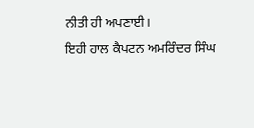ਨੀਤੀ ਹੀ ਅਪਣਾਈ।
ਇਹੀ ਹਾਲ ਕੈਪਟਨ ਅਮਰਿੰਦਰ ਸਿੰਘ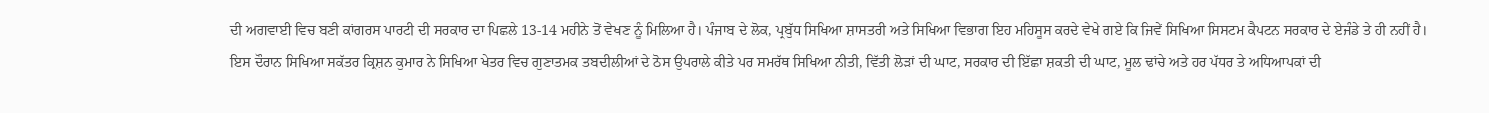ਦੀ ਅਗਵਾਈ ਵਿਚ ਬਣੀ ਕਾਂਗਰਸ ਪਾਰਟੀ ਦੀ ਸਰਕਾਰ ਦਾ ਪਿਛਲੇ 13-14 ਮਹੀਨੇ ਤੋਂ ਵੇਖਣ ਨੂੰ ਮਿਲਿਆ ਹੈ। ਪੰਜਾਬ ਦੇ ਲੋਕ, ਪ੍ਰਬੁੱਧ ਸਿਖਿਆ ਸ਼ਾਸਤਰੀ ਅਤੇ ਸਿਖਿਆ ਵਿਭਾਗ ਇਹ ਮਹਿਸੂਸ ਕਰਦੇ ਵੇਖੇ ਗਏ ਕਿ ਜਿਵੇਂ ਸਿਖਿਆ ਸਿਸਟਮ ਕੈਪਟਨ ਸਰਕਾਰ ਦੇ ਏਜੰਡੇ ਤੇ ਹੀ ਨਹੀਂ ਹੈ। ਇਸ ਦੌਰਾਨ ਸਿਖਿਆ ਸਕੱਤਰ ਕ੍ਰਿਸ਼ਨ ਕੁਮਾਰ ਨੇ ਸਿਖਿਆ ਖੇਤਰ ਵਿਚ ਗੁਣਾਤਮਕ ਤਬਦੀਲੀਆਂ ਦੇ ਠੋਸ ਉਪਰਾਲੇ ਕੀਤੇ ਪਰ ਸਮਰੱਥ ਸਿਖਿਆ ਨੀਤੀ, ਵਿੱਤੀ ਲੋੜਾਂ ਦੀ ਘਾਟ, ਸਰਕਾਰ ਦੀ ਇੱਛਾ ਸ਼ਕਤੀ ਦੀ ਘਾਟ, ਮੂਲ ਢਾਂਚੇ ਅਤੇ ਹਰ ਪੱਧਰ ਤੇ ਅਧਿਆਪਕਾਂ ਦੀ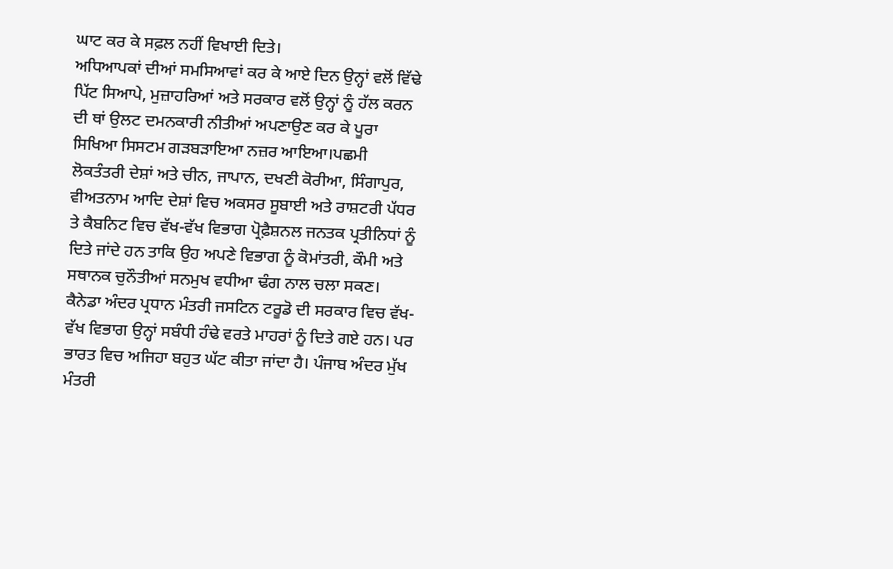ਘਾਟ ਕਰ ਕੇ ਸਫ਼ਲ ਨਹੀਂ ਵਿਖਾਈ ਦਿਤੇ।
ਅਧਿਆਪਕਾਂ ਦੀਆਂ ਸਮਸਿਆਵਾਂ ਕਰ ਕੇ ਆਏ ਦਿਨ ਉਨ੍ਹਾਂ ਵਲੋਂ ਵਿੱਢੇ ਪਿੱਟ ਸਿਆਪੇ, ਮੁਜ਼ਾਹਰਿਆਂ ਅਤੇ ਸਰਕਾਰ ਵਲੋਂ ਉਨ੍ਹਾਂ ਨੂੰ ਹੱਲ ਕਰਨ ਦੀ ਥਾਂ ਉਲਟ ਦਮਨਕਾਰੀ ਨੀਤੀਆਂ ਅਪਣਾਉਣ ਕਰ ਕੇ ਪੂਰਾ ਸਿਖਿਆ ਸਿਸਟਮ ਗੜਬੜਾਇਆ ਨਜ਼ਰ ਆਇਆ।ਪਛਮੀ ਲੋਕਤੰਤਰੀ ਦੇਸ਼ਾਂ ਅਤੇ ਚੀਨ, ਜਾਪਾਨ, ਦਖਣੀ ਕੋਰੀਆ, ਸਿੰਗਾਪੁਰ, ਵੀਅਤਨਾਮ ਆਦਿ ਦੇਸ਼ਾਂ ਵਿਚ ਅਕਸਰ ਸੂਬਾਈ ਅਤੇ ਰਾਸ਼ਟਰੀ ਪੱਧਰ ਤੇ ਕੈਬਨਿਟ ਵਿਚ ਵੱਖ-ਵੱਖ ਵਿਭਾਗ ਪ੍ਰੋਫ਼ੈਸ਼ਨਲ ਜਨਤਕ ਪ੍ਰਤੀਨਿਧਾਂ ਨੂੰ ਦਿਤੇ ਜਾਂਦੇ ਹਨ ਤਾਕਿ ਉਹ ਅਪਣੇ ਵਿਭਾਗ ਨੂੰ ਕੋਮਾਂਤਰੀ, ਕੌਮੀ ਅਤੇ ਸਥਾਨਕ ਚੁਨੌਤੀਆਂ ਸਨਮੁਖ ਵਧੀਆ ਢੰਗ ਨਾਲ ਚਲਾ ਸਕਣ।
ਕੈਨੇਡਾ ਅੰਦਰ ਪ੍ਰਧਾਨ ਮੰਤਰੀ ਜਸਟਿਨ ਟਰੂਡੋ ਦੀ ਸਰਕਾਰ ਵਿਚ ਵੱਖ-ਵੱਖ ਵਿਭਾਗ ਉਨ੍ਹਾਂ ਸਬੰਧੀ ਹੰਢੇ ਵਰਤੇ ਮਾਹਰਾਂ ਨੂੰ ਦਿਤੇ ਗਏ ਹਨ। ਪਰ ਭਾਰਤ ਵਿਚ ਅਜਿਹਾ ਬਹੁਤ ਘੱਟ ਕੀਤਾ ਜਾਂਦਾ ਹੈ। ਪੰਜਾਬ ਅੰਦਰ ਮੁੱਖ ਮੰਤਰੀ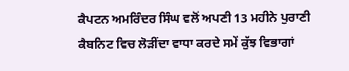ਕੈਪਟਨ ਅਮਰਿੰਦਰ ਸਿੰਘ ਵਲੋਂ ਅਪਣੀ 13 ਮਹੀਨੇ ਪੁਰਾਣੀ ਕੈਬਨਿਟ ਵਿਚ ਲੋੜੀਂਦਾ ਵਾਧਾ ਕਰਦੇ ਸਮੇਂ ਕੁੱਝ ਵਿਭਾਗਾਂ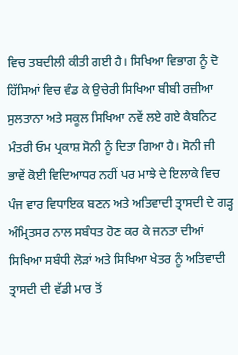ਵਿਚ ਤਬਦੀਲੀ ਕੀਤੀ ਗਈ ਹੈ। ਸਿਖਿਆ ਵਿਭਾਗ ਨੂੰ ਦੋ ਹਿੱਸਿਆਂ ਵਿਚ ਵੰਡ ਕੇ ਉਚੇਰੀ ਸਿਖਿਆ ਬੀਬੀ ਰਜ਼ੀਆ ਸੁਲਤਾਨਾ ਅਤੇ ਸਕੂਲ ਸਿਖਿਆ ਨਵੇਂ ਲਏ ਗਏ ਕੈਬਨਿਟ ਮੰਤਰੀ ਓਮ ਪ੍ਰਕਾਸ਼ ਸੋਨੀ ਨੂੰ ਦਿਤਾ ਗਿਆ ਹੈ। ਸੋਨੀ ਜੀ ਭਾਵੇਂ ਕੋਈ ਵਿਦਿਆਧਰ ਨਹੀਂ ਪਰ ਮਾਝੇ ਦੇ ਇਲਾਕੇ ਵਿਚ
ਪੰਜ ਵਾਰ ਵਿਧਾਇਕ ਬਣਨ ਅਤੇ ਅਤਿਵਾਦੀ ਤ੍ਰਾਸਦੀ ਦੇ ਗੜ੍ਹ ਅੰਮ੍ਰਿਤਸਰ ਨਾਲ ਸਬੰਧਤ ਹੋਣ ਕਰ ਕੇ ਜਨਤਾ ਦੀਆਂ ਸਿਖਿਆ ਸਬੰਧੀ ਲੋੜਾਂ ਅਤੇ ਸਿਖਿਆ ਖੇਤਰ ਨੂੰ ਅਤਿਵਾਦੀ ਤ੍ਰਾਸਦੀ ਦੀ ਵੱਡੀ ਮਾਰ ਤੋਂ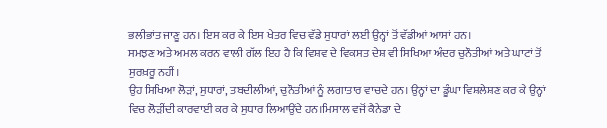ਭਲੀਭਾਂਤ ਜਾਣੂ ਹਨ। ਇਸ ਕਰ ਕੇ ਇਸ ਖੇਤਰ ਵਿਚ ਵੱਡੇ ਸੁਧਾਰਾਂ ਲਈ ਉਨ੍ਹਾਂ ਤੋਂ ਵੱਡੀਆਂ ਆਸਾਂ ਹਨ।
ਸਮਝਣ ਅਤੇ ਅਮਲ ਕਰਨ ਵਾਲੀ ਗੱਲ ਇਹ ਹੈ ਕਿ ਵਿਸ਼ਵ ਦੇ ਵਿਕਸਤ ਦੇਸ਼ ਵੀ ਸਿਖਿਆ ਅੰਦਰ ਚੁਨੌਤੀਆਂ ਅਤੇ ਘਾਟਾਂ ਤੋਂ ਸੁਰਖ਼ਰੂ ਨਹੀਂ।
ਉਹ ਸਿਖਿਆ ਲੋੜਾਂ, ਸੁਧਾਰਾਂ, ਤਬਦੀਲੀਆਂ, ਚੁਨੌਤੀਆਂ ਨੂੰ ਲਗਾਤਾਰ ਵਾਚਦੇ ਹਨ। ਉਨ੍ਹਾਂ ਦਾ ਡੂੰਘਾ ਵਿਸ਼ਲੇਸ਼ਣ ਕਰ ਕੇ ਉਨ੍ਹਾਂ ਵਿਚ ਲੋੜੀਂਦੀ ਕਾਰਵਾਈ ਕਰ ਕੇ ਸੁਧਾਰ ਲਿਆਉਂਦੇ ਹਨ।ਮਿਸਾਲ ਵਜੋਂ ਕੈਨੇਡਾ ਦੇ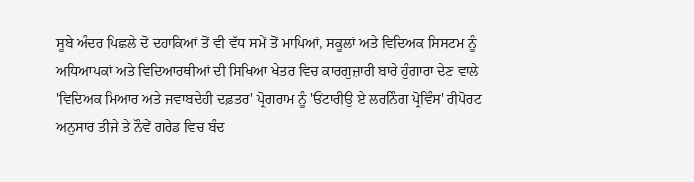ਸੂਬੇ ਅੰਦਰ ਪਿਛਲੇ ਦੋ ਦਹਾਕਿਆਂ ਤੋਂ ਵੀ ਵੱਧ ਸਮੇਂ ਤੋਂ ਮਾਪਿਆਂ, ਸਕੂਲਾਂ ਅਤੇ ਵਿਦਿਅਕ ਸਿਸਟਮ ਨੂੰ ਅਧਿਆਪਕਾਂ ਅਤੇ ਵਿਦਿਆਰਥੀਆਂ ਦੀ ਸਿਖਿਆ ਖੇਤਰ ਵਿਚ ਕਾਰਗੁਜ਼ਾਰੀ ਬਾਰੇ ਹੁੰਗਾਰਾ ਦੇਣ ਵਾਲੇ 'ਵਿਦਿਅਕ ਮਿਆਰ ਅਤੇ ਜਵਾਬਦੇਹੀ ਦਫ਼ਤਰ' ਪ੍ਰੋਗਰਾਮ ਨੂੰ 'ਓਂਟਾਰੀਉ ਏ ਲਰਨਿੰਗ ਪ੍ਰੋਵਿੰਸ' ਰੀਪੋਰਟ ਅਨੁਸਾਰ ਤੀਜੇ ਤੇ ਨੌਵੇਂ ਗਰੇਡ ਵਿਚ ਬੰਦ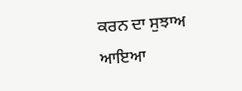ਕਰਨ ਦਾ ਸੁਝਾਅ ਆਇਆ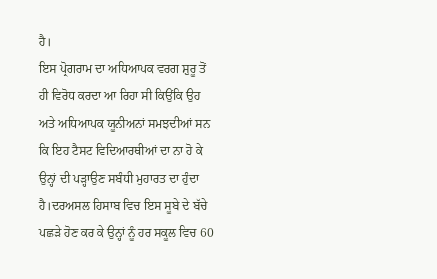ਹੈ।
ਇਸ ਪ੍ਰੋਗਰਾਮ ਦਾ ਅਧਿਆਪਕ ਵਰਗ ਸ਼ੁਰੂ ਤੋਂ ਹੀ ਵਿਰੋਧ ਕਰਦਾ ਆ ਰਿਹਾ ਸੀ ਕਿਉਂਕਿ ਉਹ ਅਤੇ ਅਧਿਆਪਕ ਯੂਨੀਅਨਾਂ ਸਮਝਦੀਆਂ ਸਨ ਕਿ ਇਹ ਟੈਸਟ ਵਿਦਿਆਰਥੀਆਂ ਦਾ ਨਾ ਹੋ ਕੇ ਉਨ੍ਹਾਂ ਦੀ ਪੜ੍ਹਾਉਣ ਸਬੰਧੀ ਮੁਹਾਰਤ ਦਾ ਹੁੰਦਾ ਹੈ।ਦਰਅਸਲ ਹਿਸਾਬ ਵਿਚ ਇਸ ਸੂਬੇ ਦੇ ਬੱਚੇ ਪਛੜੇ ਹੋਣ ਕਰ ਕੇ ਉਨ੍ਹਾਂ ਨੂੰ ਹਰ ਸਕੂਲ ਵਿਚ 60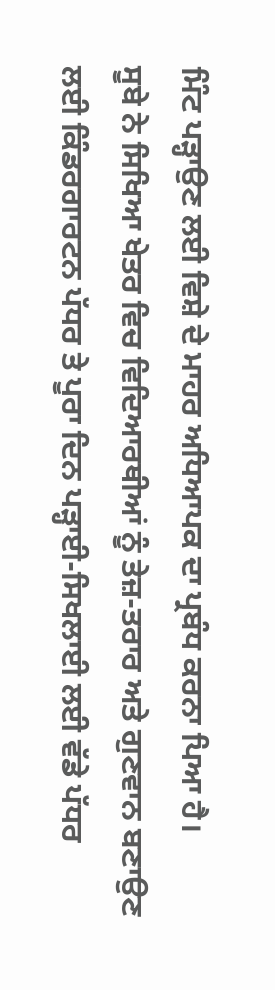ਮਿੰਟ ਪੜ੍ਹਾਉਣ ਲਈ ਵਿਸ਼ੇ ਦੇ ਮਾਹਰ ਅਧਿਆਪਕ ਦਾ ਪ੍ਰਬੰਧ ਕਰਨਾ ਪਿਆ ਹੈ।
ਸੂਬੇ ਨੇ ਸਿਖਿਆ ਖੇਤਰ ਵਿਚ ਵਿਦਿਆਰਥੀਆਂ ਨੂੰ ਤੇਜ਼-ਤਰਾਰ ਅਤੇ ਗੁਣਵਾਨ ਬਣਾਉਣ ਲਈ ਕਿੰਡਰਗਾਰਟਨ ਪੱਧਰ ਤੇ ਪੂਰਾ ਦਿਨ ਪੜ੍ਹਾਈ-ਸਿਖਲਾਈ ਲਈ ਵੱਡੇ ਪੱਧਰ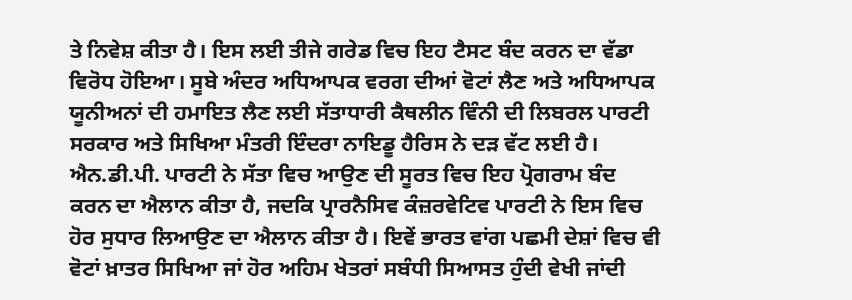ਤੇ ਨਿਵੇਸ਼ ਕੀਤਾ ਹੈ। ਇਸ ਲਈ ਤੀਜੇ ਗਰੇਡ ਵਿਚ ਇਹ ਟੈਸਟ ਬੰਦ ਕਰਨ ਦਾ ਵੱਡਾ ਵਿਰੋਧ ਹੋਇਆ। ਸੂਬੇ ਅੰਦਰ ਅਧਿਆਪਕ ਵਰਗ ਦੀਆਂ ਵੋਟਾਂ ਲੈਣ ਅਤੇ ਅਧਿਆਪਕ ਯੂਨੀਅਨਾਂ ਦੀ ਹਮਾਇਤ ਲੈਣ ਲਈ ਸੱਤਾਧਾਰੀ ਕੈਥਲੀਨ ਵਿੰਨੀ ਦੀ ਲਿਬਰਲ ਪਾਰਟੀ ਸਰਕਾਰ ਅਤੇ ਸਿਖਿਆ ਮੰਤਰੀ ਇੰਦਰਾ ਨਾਇਡੂ ਹੈਰਿਸ ਨੇ ਦੜ ਵੱਟ ਲਈ ਹੈ।
ਐਨ.ਡੀ.ਪੀ. ਪਾਰਟੀ ਨੇ ਸੱਤਾ ਵਿਚ ਆਉਣ ਦੀ ਸੂਰਤ ਵਿਚ ਇਹ ਪ੍ਰੋਗਰਾਮ ਬੰਦ ਕਰਨ ਦਾ ਐਲਾਨ ਕੀਤਾ ਹੈ, ਜਦਕਿ ਪ੍ਰਾਰਨੈਸਿਵ ਕੰਜ਼ਰਵੇਟਿਵ ਪਾਰਟੀ ਨੇ ਇਸ ਵਿਚ ਹੋਰ ਸੁਧਾਰ ਲਿਆਉਣ ਦਾ ਐਲਾਨ ਕੀਤਾ ਹੈ। ਇਵੇਂ ਭਾਰਤ ਵਾਂਗ ਪਛਮੀ ਦੇਸ਼ਾਂ ਵਿਚ ਵੀ ਵੋਟਾਂ ਖ਼ਾਤਰ ਸਿਖਿਆ ਜਾਂ ਹੋਰ ਅਹਿਮ ਖੇਤਰਾਂ ਸਬੰਧੀ ਸਿਆਸਤ ਹੁੰਦੀ ਵੇਖੀ ਜਾਂਦੀ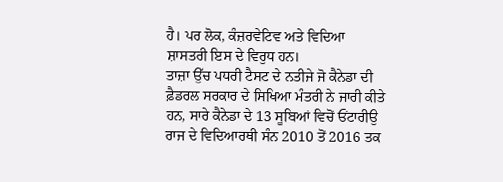ਹੈ। ਪਰ ਲੋਕ, ਕੰਜ਼ਰਵੇਟਿਵ ਅਤੇ ਵਿਦਿਆ ਸ਼ਾਸਤਰੀ ਇਸ ਦੇ ਵਿਰੁਧ ਹਨ।
ਤਾਜ਼ਾ ਉੱਚ ਪਧਰੀ ਟੈਸਟ ਦੇ ਨਤੀਜੇ ਜੋ ਕੈਨੇਡਾ ਦੀ ਫ਼ੈਡਰਲ ਸਰਕਾਰ ਦੇ ਸਿਖਿਆ ਮੰਤਰੀ ਨੇ ਜਾਰੀ ਕੀਤੇ ਹਨ, ਸਾਰੇ ਕੈਨੇਡਾ ਦੇ 13 ਸੂਬਿਆਂ ਵਿਚੋਂ ਓਂਟਾਰੀਉ ਰਾਜ ਦੇ ਵਿਦਿਆਰਥੀ ਸੰਨ 2010 ਤੋਂ 2016 ਤਕ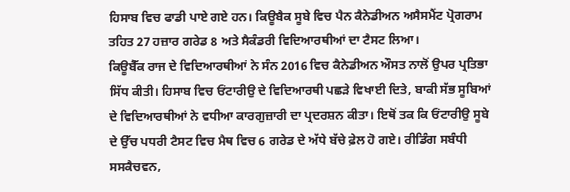ਹਿਸਾਬ ਵਿਚ ਫਾਡੀ ਪਾਏ ਗਏ ਹਨ। ਕਿਊਬੈਕ ਸੂਬੇ ਵਿਚ ਪੈਨ ਕੈਨੇਡੀਅਨ ਅਸੈਸਮੈਂਟ ਪ੍ਰੋਗਰਾਮ ਤਹਿਤ 27 ਹਜ਼ਾਰ ਗਰੇਡ 8 ਅਤੇ ਸੈਕੰਡਰੀ ਵਿਦਿਆਰਥੀਆਂ ਦਾ ਟੈਸਟ ਲਿਆ।
ਕਿਊਬੈੱਕ ਰਾਜ ਦੇ ਵਿਦਿਆਰਥੀਆਂ ਨੇ ਸੰਨ 2016 ਵਿਚ ਕੈਨੇਡੀਅਨ ਔਸਤ ਨਾਲੋਂ ਉਪਰ ਪ੍ਰਤਿਭਾ ਸਿੱਧ ਕੀਤੀ। ਹਿਸਾਬ ਵਿਚ ਓਂਟਾਰੀਉ ਦੇ ਵਿਦਿਆਰਥੀ ਪਛੜੇ ਵਿਖਾਈ ਦਿਤੇ, ਬਾਕੀ ਸੱਭ ਸੂਬਿਆਂ ਦੇ ਵਿਦਿਆਰਥੀਆਂ ਨੇ ਵਧੀਆ ਕਾਰਗੁਜ਼ਾਰੀ ਦਾ ਪ੍ਰਦਰਸ਼ਨ ਕੀਤਾ। ਇਥੋਂ ਤਕ ਕਿ ਓਂਟਾਰੀਉ ਸੂਬੇ ਦੇ ਉੱਚ ਪਧਰੀ ਟੈਸਟ ਵਿਚ ਮੈਥ ਵਿਚ 6 ਗਰੇਡ ਦੇ ਅੱਧੇ ਬੱਚੇ ਫ਼ੇਲ ਹੋ ਗਏ। ਰੀਡਿੰਗ ਸਬੰਧੀ ਸਸਕੈਚਵਨ,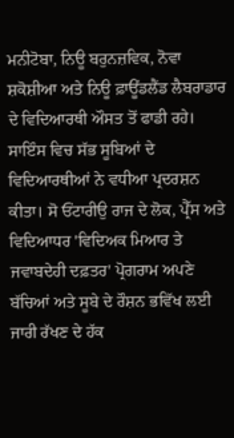ਮਨੀਟੋਬਾ, ਨਿਊ ਬਰੁਨਜ਼ਵਿਕ, ਨੋਵਾ ਸ਼ਕੋਸ਼ੀਆ ਅਤੇ ਨਿਊ ਫ਼ਾਊਂਡਲੈਂਡ ਲੈਬਰਾਡਾਰ ਦੇ ਵਿਦਿਆਰਥੀ ਔਸਤ ਤੋਂ ਫਾਡੀ ਰਹੇ।
ਸਾਇੰਸ ਵਿਚ ਸੱਭ ਸੂਬਿਆਂ ਦੇ ਵਿਦਿਆਰਥੀਆਂ ਨੇ ਵਧੀਆ ਪ੍ਰਦਰਸ਼ਨ ਕੀਤਾ। ਸੋ ਓਂਟਾਰੀਉ ਰਾਜ ਦੇ ਲੋਕ, ਪ੍ਰੈੱਸ ਅਤੇ ਵਿਦਿਆਧਰ 'ਵਿਦਿਅਕ ਮਿਆਰ ਤੇ ਜਵਾਬਦੇਹੀ ਦਫ਼ਤਰ' ਪ੍ਰੋਗਰਾਮ ਅਪਣੇ ਬੱਚਿਆਂ ਅਤੇ ਸੂਬੇ ਦੇ ਰੌਸ਼ਨ ਭਵਿੱਖ ਲਈ ਜਾਰੀ ਰੱਖਣ ਦੇ ਹੱਕ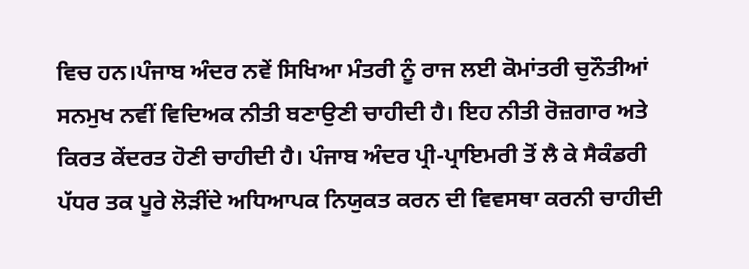ਵਿਚ ਹਨ।ਪੰਜਾਬ ਅੰਦਰ ਨਵੇਂ ਸਿਖਿਆ ਮੰਤਰੀ ਨੂੰ ਰਾਜ ਲਈ ਕੋਮਾਂਤਰੀ ਚੁਨੌਤੀਆਂ ਸਨਮੁਖ ਨਵੀਂ ਵਿਦਿਅਕ ਨੀਤੀ ਬਣਾਉਣੀ ਚਾਹੀਦੀ ਹੈ। ਇਹ ਨੀਤੀ ਰੋਜ਼ਗਾਰ ਅਤੇ ਕਿਰਤ ਕੇਂਦਰਤ ਹੋਣੀ ਚਾਹੀਦੀ ਹੈ। ਪੰਜਾਬ ਅੰਦਰ ਪ੍ਰੀ-ਪ੍ਰਾਇਮਰੀ ਤੋਂ ਲੈ ਕੇ ਸੈਕੰਡਰੀ ਪੱਧਰ ਤਕ ਪੂਰੇ ਲੋੜੀਂਦੇ ਅਧਿਆਪਕ ਨਿਯੁਕਤ ਕਰਨ ਦੀ ਵਿਵਸਥਾ ਕਰਨੀ ਚਾਹੀਦੀ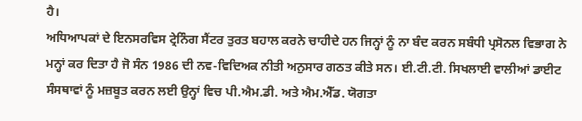ਹੈ।
ਅਧਿਆਪਕਾਂ ਦੇ ਇਨਸਰਵਿਸ ਟ੍ਰੇਨਿੰਗ ਸੈਂਟਰ ਤੁਰਤ ਬਹਾਲ ਕਰਨੇ ਚਾਹੀਦੇ ਹਨ ਜਿਨ੍ਹਾਂ ਨੂੰ ਨਾ ਬੰਦ ਕਰਨ ਸਬੰਧੀ ਪ੍ਰਸੋਨਲ ਵਿਭਾਗ ਨੇ ਮਨ੍ਹਾਂ ਕਰ ਦਿਤਾ ਹੈ ਜੋ ਸੰਨ 1986 ਦੀ ਨਵ-ਵਿਦਿਅਕ ਨੀਤੀ ਅਨੁਸਾਰ ਗਠਤ ਕੀਤੇ ਸਨ। ਈ.ਟੀ.ਟੀ. ਸਿਖਲਾਈ ਵਾਲੀਆਂ ਡਾਈਟ ਸੰਸਥਾਵਾਂ ਨੂੰ ਮਜ਼ਬੂਤ ਕਰਨ ਲਈ ਉਨ੍ਹਾਂ ਵਿਚ ਪੀ.ਐਮ.ਡੀ. ਅਤੇ ਐਮ.ਐੱਡ. ਯੋਗਤਾ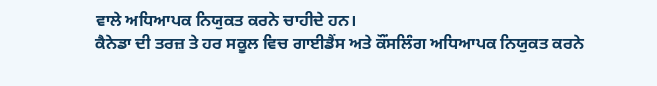ਵਾਲੇ ਅਧਿਆਪਕ ਨਿਯੁਕਤ ਕਰਨੇ ਚਾਹੀਦੇ ਹਨ।
ਕੈਨੇਡਾ ਦੀ ਤਰਜ਼ ਤੇ ਹਰ ਸਕੂਲ ਵਿਚ ਗਾਈਡੈਂਸ ਅਤੇ ਕੌਂਸਲਿੰਗ ਅਧਿਆਪਕ ਨਿਯੁਕਤ ਕਰਨੇ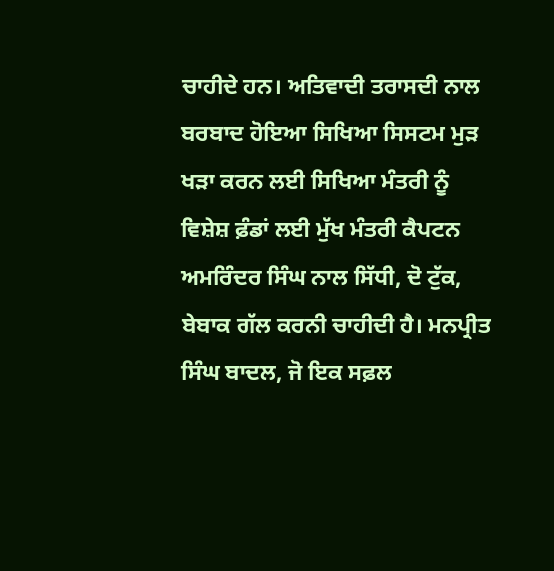ਚਾਹੀਦੇ ਹਨ। ਅਤਿਵਾਦੀ ਤਰਾਸਦੀ ਨਾਲ ਬਰਬਾਦ ਹੋਇਆ ਸਿਖਿਆ ਸਿਸਟਮ ਮੁੜ ਖੜਾ ਕਰਨ ਲਈ ਸਿਖਿਆ ਮੰਤਰੀ ਨੂੰ ਵਿਸ਼ੇਸ਼ ਫ਼ੰਡਾਂ ਲਈ ਮੁੱਖ ਮੰਤਰੀ ਕੈਪਟਨ ਅਮਰਿੰਦਰ ਸਿੰਘ ਨਾਲ ਸਿੱਧੀ, ਦੋ ਟੁੱਕ, ਬੇਬਾਕ ਗੱਲ ਕਰਨੀ ਚਾਹੀਦੀ ਹੈ। ਮਨਪ੍ਰੀਤ ਸਿੰਘ ਬਾਦਲ, ਜੋ ਇਕ ਸਫ਼ਲ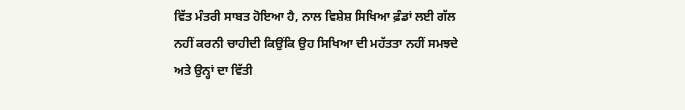ਵਿੱਤ ਮੰਤਰੀ ਸਾਬਤ ਹੋਇਆ ਹੈ, ਨਾਲ ਵਿਸ਼ੇਸ਼ ਸਿਖਿਆ ਫ਼ੰਡਾਂ ਲਈ ਗੱਲ ਨਹੀਂ ਕਰਨੀ ਚਾਹੀਦੀ ਕਿਉਂਕਿ ਉਹ ਸਿਖਿਆ ਦੀ ਮਹੱਤਤਾ ਨਹੀਂ ਸਮਝਦੇ ਅਤੇ ਉਨ੍ਹਾਂ ਦਾ ਵਿੱਤੀ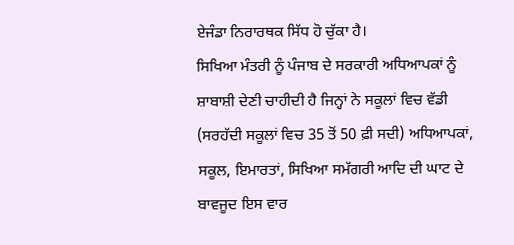ਏਜੰਡਾ ਨਿਰਾਰਥਕ ਸਿੱਧ ਹੋ ਚੁੱਕਾ ਹੈ।
ਸਿਖਿਆ ਮੰਤਰੀ ਨੂੰ ਪੰਜਾਬ ਦੇ ਸਰਕਾਰੀ ਅਧਿਆਪਕਾਂ ਨੂੰ ਸ਼ਾਬਾਸ਼ੀ ਦੇਣੀ ਚਾਹੀਦੀ ਹੈ ਜਿਨ੍ਹਾਂ ਨੇ ਸਕੂਲਾਂ ਵਿਚ ਵੱਡੀ (ਸਰਹੱਦੀ ਸਕੂਲਾਂ ਵਿਚ 35 ਤੋਂ 50 ਫ਼ੀ ਸਦੀ) ਅਧਿਆਪਕਾਂ, ਸਕੂਲ, ਇਮਾਰਤਾਂ, ਸਿਖਿਆ ਸਮੱਗਰੀ ਆਦਿ ਦੀ ਘਾਟ ਦੇ ਬਾਵਜੂਦ ਇਸ ਵਾਰ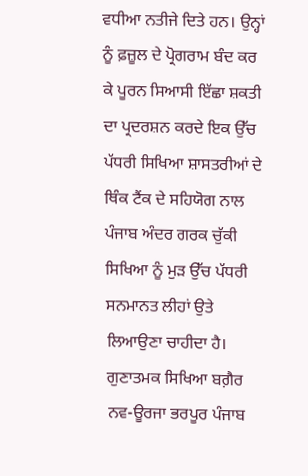ਵਧੀਆ ਨਤੀਜੇ ਦਿਤੇ ਹਨ। ਉਨ੍ਹਾਂ ਨੂੰ ਫ਼ਜ਼ੂਲ ਦੇ ਪ੍ਰੋਗਰਾਮ ਬੰਦ ਕਰ ਕੇ ਪੂਰਨ ਸਿਆਸੀ ਇੱਛਾ ਸ਼ਕਤੀ ਦਾ ਪ੍ਰਦਰਸ਼ਨ ਕਰਦੇ ਇਕ ਉੱਚ ਪੱਧਰੀ ਸਿਖਿਆ ਸ਼ਾਸਤਰੀਆਂ ਦੇ ਥਿੰਕ ਟੈਂਕ ਦੇ ਸਹਿਯੋਗ ਨਾਲ ਪੰਜਾਬ ਅੰਦਰ ਗਰਕ ਚੁੱਕੀ ਸਿਖਿਆ ਨੂੰ ਮੁੜ ਉੱਚ ਪੱਧਰੀ ਸਨਮਾਨਤ ਲੀਹਾਂ ਉਤੇ ਲਿਆਉਣਾ ਚਾਹੀਦਾ ਹੈ। ਗੁਣਾਤਮਕ ਸਿਖਿਆ ਬਗ਼ੈਰ ਨਵ-ਊਰਜਾ ਭਰਪੂਰ ਪੰਜਾਬ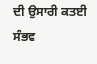ਦੀ ਉਸਾਰੀ ਕਤਈ ਸੰਭਵ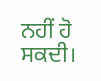ਨਹੀਂ ਹੋ ਸਕਦੀ।